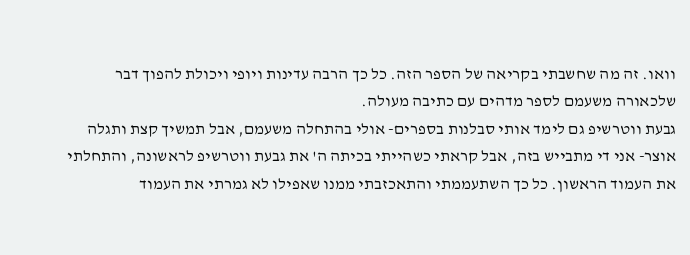וואו. זה מה שחשבתי בקריאה של הספר הזה. כל כך הרבה עדינות ויופי ויכולת להפוך דבר שלכאורה משעמם לספר מדהים עם כתיבה מעולה.
גבעת ווטרשיפ גם לימד אותי סבלנות בספרים- אולי בהתחלה משעמם, אבל תמשיך קצת ותגלה אוצר- אני די מתבייש בזה, אבל קראתי כשהייתי בכיתה ה' את גבעת ווטרשיפ לראשונה, והתחלתי את העמוד הראשון. כל כך השתעממתי והתאכזבתי ממנו שאפילו לא גמרתי את העמוד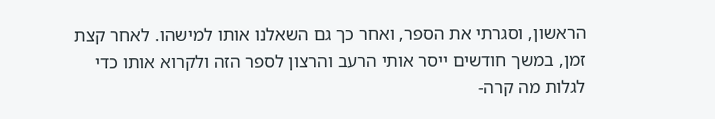הראשון, וסגרתי את הספר, ואחר כך גם השאלנו אותו למישהו. לאחר קצת זמן, במשך חודשים ייסר אותי הרעב והרצון לספר הזה ולקרוא אותו כדי לגלות מה קרה-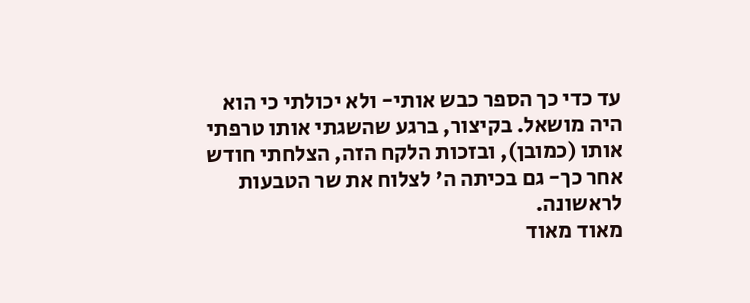עד כדי כך הספר כבש אותי- ולא יכולתי כי הוא היה מושאל. בקיצור, ברגע שהשגתי אותו טרפתי אותו (כמובן), ובזכות הלקח הזה, הצלחתי חודש אחר כך- גם בכיתה ה' לצלוח את שר הטבעות לראשונה.
מאוד מאוד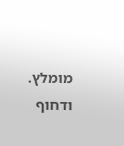מומלץ. ודחוף